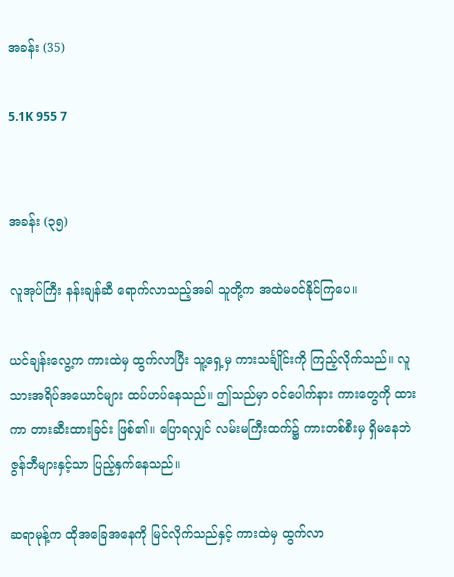အခန်း (35)

5.1K 955 7


အခန်း (၃၅)

လူအုပ်ကြီး နန်းချန်ဆီ ရောက်လာသည့်အခါ သူတို့က အထဲမဝင်နိုင်ကြပေ။

ယင်ချန်းလွေ့က ကားထဲမှ ထွက်လာပြီး သူ့ရှေ့မှ ကားသင်္ချိုင်းကို ကြည့်လိုက်သည်။ လူသားအရိပ်အယောင်များ ထပ်ဟပ်နေသည်။ ဤသည်မှာ ဝင်ပေါက်နား ကားတွေကို ထားကာ တားဆီးထားခြင်း ဖြစ်၏။ ပြောရလျှင် လမ်းမကြီးထက်၌ ကားတစ်စီးမှ ရှိမနေဘဲ ဇွန်ဘီများနှင့်သာ ပြည့်နှက်နေသည်။

ဆရာမုန့်က ထိုအခြေအနေကို မြင်လိုက်သည်နှင့် ကားထဲမှ ထွက်လာ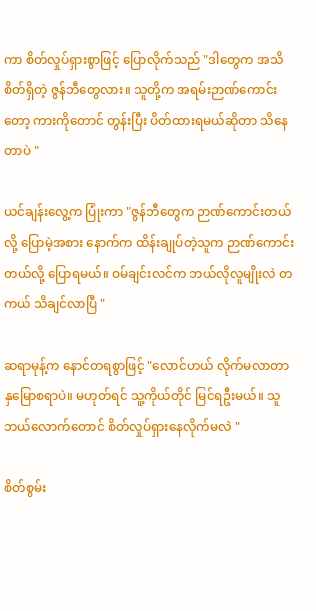ကာ စိတ်လှုပ်ရှားစွာဖြင့် ပြောလိုက်သည် "ဒါတွေက အသိစိတ်ရှိတဲ့ ဇွန်ဘီတွေလား။ သူတို့က အရမ်းဉာဏ်ကောင်းတော့ ကားကိုတောင် တွန်းပြီး ပိတ်ထားရမယ်ဆိုတာ သိနေတာပဲ "

ယင်ချန်းလွေ့က ပြုံးကာ "ဇွန်ဘီတွေက ဉာဏ်ကောင်းတယ်လို့ ပြောမဲ့အစား နောက်က ထိန်းချုပ်တဲ့သူက ဉာဏ်ကောင်းတယ်လို့ ပြောရမယ်။ ဝမ်ချင်းလင်က ဘယ်လိုလူမျိုးလဲ တကယ် သိချင်လာပြီ "

ဆရာမုန့်က နောင်တရစွာဖြင့် "လောင်ဟယ် လိုက်မလာတာ နှမြောစရာပဲ။ မဟုတ်ရင် သူ့ကိုယ်တိုင် မြင်ရဦးမယ်။ သူ ဘယ်လောက်တောင် စိတ်လှုပ်ရှားနေလိုက်မလဲ "

စိတ်စွမ်း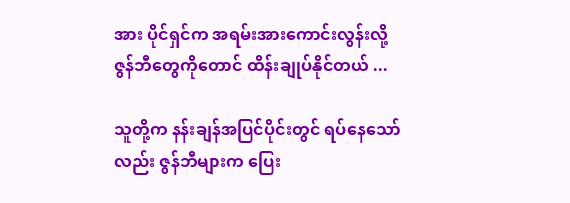အား ပိုင်ရှင်က အရမ်းအားကောင်းလွန်းလို့ ဇွန်ဘီတွေကိုတောင် ထိန်းချုပ်နိုင်တယ် ...

သူတို့က နန်းချန်အပြင်ပိုင်းတွင် ရပ်နေသော်လည်း ဇွန်ဘီများက ပြေး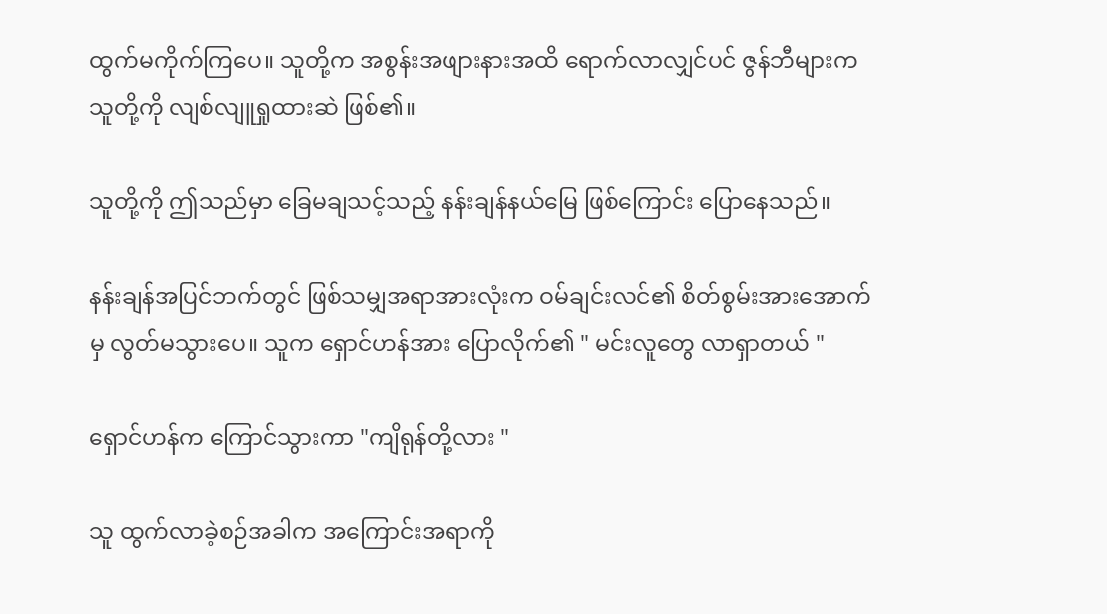ထွက်မကိုက်ကြပေ။ သူတို့က အစွန်းအဖျားနားအထိ ရောက်လာလျှင်ပင် ဇွန်ဘီများက သူတို့ကို လျစ်လျူရှုထားဆဲ ဖြစ်၏။

သူတို့ကို ဤသည်မှာ ခြေမချသင့်သည့် နန်းချန်နယ်မြေ ဖြစ်ကြောင်း ပြောနေသည်။

နန်းချန်အပြင်ဘက်တွင် ဖြစ်သမျှအရာအားလုံးက ဝမ်ချင်းလင်၏ စိတ်စွမ်းအားအောက်မှ လွတ်မသွားပေ။ သူက ရှောင်ဟန်အား ပြောလိုက်၏ " မင်းလူတွေ လာရှာတယ် "

ရှောင်ဟန်က ကြောင်သွားကာ "ကျိရုန်တို့လား "

သူ ထွက်လာခဲ့စဉ်အခါက အကြောင်းအရာကို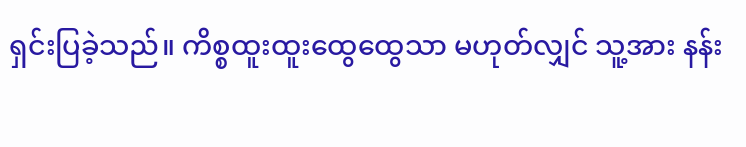ရှင်းပြခဲ့သည်။ ကိစ္စထူးထူးထွေထွေသာ မဟုတ်လျှင် သူ့အား နန်း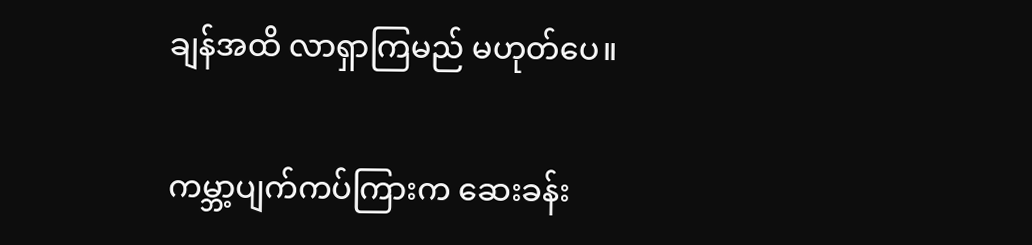ချန်အထိ လာရှာကြမည် မဟုတ်ပေ။

ကမ္ဘာ့ပျက်ကပ်ကြားက ဆေးခန်း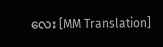လေး [MM Translation]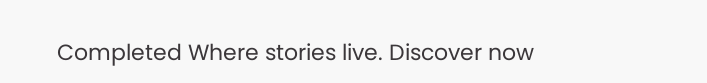Completed Where stories live. Discover now